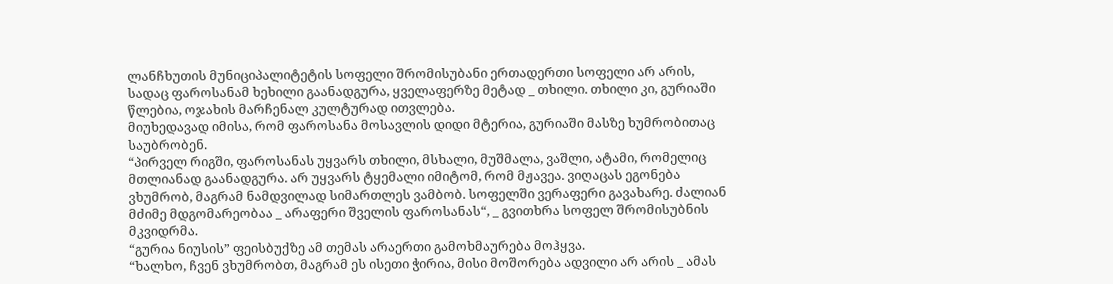ლანჩხუთის მუნიციპალიტეტის სოფელი შრომისუბანი ერთადერთი სოფელი არ არის, სადაც ფაროსანამ ხეხილი გაანადგურა, ყველაფერზე მეტად _ თხილი. თხილი კი, გურიაში წლებია, ოჯახის მარჩენალ კულტურად ითვლება.
მიუხედავად იმისა, რომ ფაროსანა მოსავლის დიდი მტერია, გურიაში მასზე ხუმრობითაც საუბრობენ.
“პირველ რიგში, ფაროსანას უყვარს თხილი, მსხალი, მუშმალა, ვაშლი, ატამი, რომელიც მთლიანად გაანადგურა. არ უყვარს ტყემალი იმიტომ, რომ მჟავეა. ვიღაცას ეგონება ვხუმრობ, მაგრამ ნამდვილად სიმართლეს ვამბობ. სოფელში ვერაფერი გავახარე. ძალიან მძიმე მდგომარეობაა _ არაფერი შველის ფაროსანას“, _ გვითხრა სოფელ შრომისუბნის მკვიდრმა.
“გურია ნიუსის” ფეისბუქზე ამ თემას არაერთი გამოხმაურება მოჰყვა.
“ხალხო, ჩვენ ვხუმრობთ, მაგრამ ეს ისეთი ჭირია, მისი მოშორება ადვილი არ არის _ ამას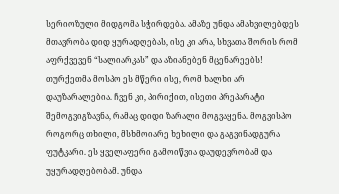სერიოზული მიდგომა სჭირდება. ამაზე უნდა ამახვილებდეს მთავრობა დიდ ყურადღებას, ისე კი არა, სხვათა შორის რომ აფრქვევენ “სალიარკას” და აზიანებენ მცენარეებს! თურქეთმა მოსპო ეს მწერი ისე, რომ ხალხი არ დაუზარალებია. ჩვენ კი, პირიქით, ისეთი პრეპარატი შემოგვიგზავნა, რამაც დიდი ზარალი მოგვაყენა. მოგვისპო როგორც თხილი, მსხმოიარე ხეხილი და გაგვინადგურა ფუტკარი. ეს ყველაფერი გამოიწვია დაუდევრობამ და უყურადღებობამ. უნდა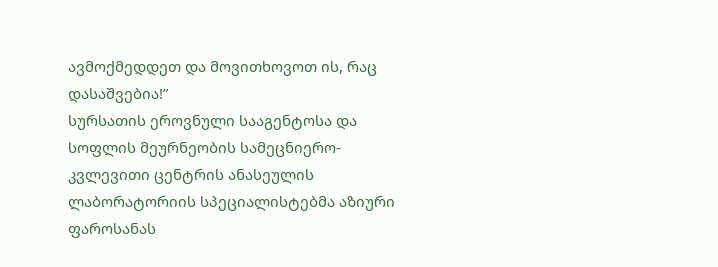ავმოქმედდეთ და მოვითხოვოთ ის, რაც დასაშვებია!”
სურსათის ეროვნული სააგენტოსა და სოფლის მეურნეობის სამეცნიერო-კვლევითი ცენტრის ანასეულის ლაბორატორიის სპეციალისტებმა აზიური ფაროსანას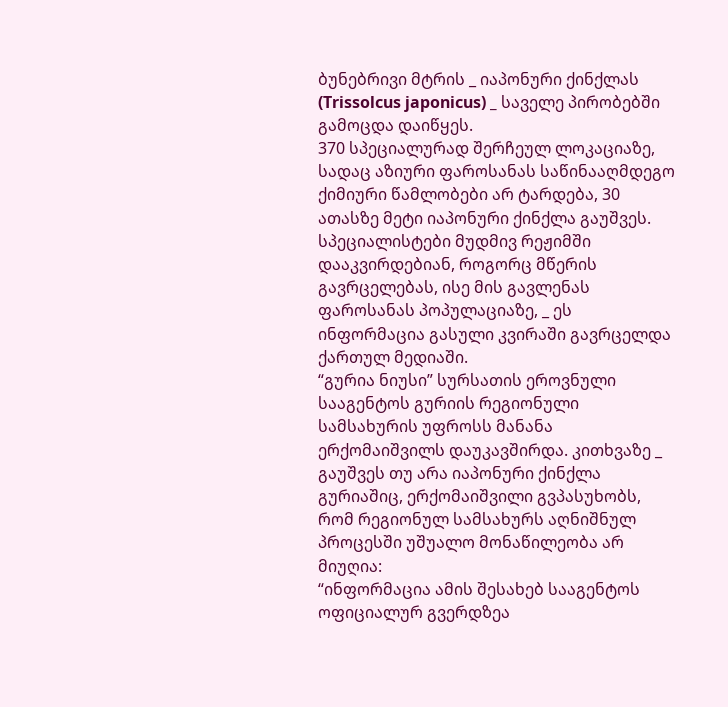ბუნებრივი მტრის _ იაპონური ქინქლას (Trissolcus japonicus) _ საველე პირობებში გამოცდა დაიწყეს.
370 სპეციალურად შერჩეულ ლოკაციაზე, სადაც აზიური ფაროსანას საწინააღმდეგო ქიმიური წამლობები არ ტარდება, 30 ათასზე მეტი იაპონური ქინქლა გაუშვეს. სპეციალისტები მუდმივ რეჟიმში დააკვირდებიან, როგორც მწერის გავრცელებას, ისე მის გავლენას ფაროსანას პოპულაციაზე, _ ეს ინფორმაცია გასული კვირაში გავრცელდა ქართულ მედიაში.
“გურია ნიუსი” სურსათის ეროვნული სააგენტოს გურიის რეგიონული სამსახურის უფროსს მანანა ერქომაიშვილს დაუკავშირდა. კითხვაზე _ გაუშვეს თუ არა იაპონური ქინქლა გურიაშიც, ერქომაიშვილი გვპასუხობს, რომ რეგიონულ სამსახურს აღნიშნულ პროცესში უშუალო მონაწილეობა არ მიუღია:
“ინფორმაცია ამის შესახებ სააგენტოს ოფიციალურ გვერდზეა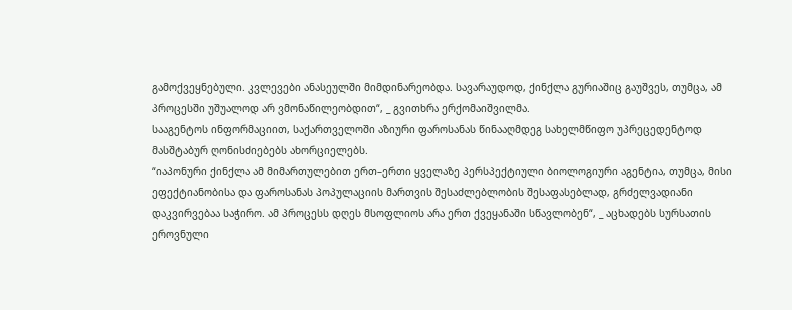გამოქვეყნებული. კვლევები ანასეულში მიმდინარეობდა. სავარაუდოდ, ქინქლა გურიაშიც გაუშვეს, თუმცა, ამ პროცესში უშუალოდ არ ვმონაწილეობდით“, _ გვითხრა ერქომაიშვილმა.
სააგენტოს ინფორმაციით, საქართველოში აზიური ფაროსანას წინააღმდეგ სახელმწიფო უპრეცედენტოდ მასშტაბურ ღონისძიებებს ახორციელებს.
“იაპონური ქინქლა ამ მიმართულებით ერთ–ერთი ყველაზე პერსპექტიული ბიოლოგიური აგენტია, თუმცა, მისი ეფექტიანობისა და ფაროსანას პოპულაციის მართვის შესაძლებლობის შესაფასებლად, გრძელვადიანი დაკვირვებაა საჭირო. ამ პროცესს დღეს მსოფლიოს არა ერთ ქვეყანაში სწავლობენ“, _ აცხადებს სურსათის ეროვნული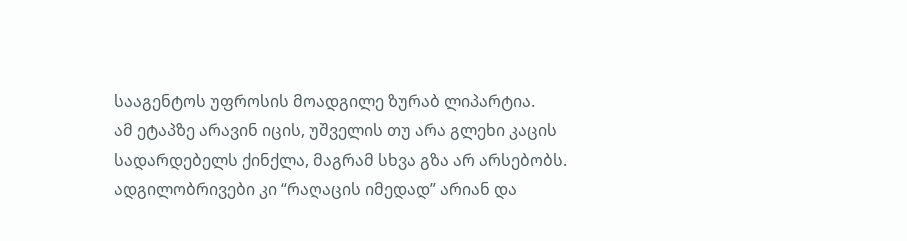სააგენტოს უფროსის მოადგილე ზურაბ ლიპარტია.
ამ ეტაპზე არავინ იცის, უშველის თუ არა გლეხი კაცის სადარდებელს ქინქლა, მაგრამ სხვა გზა არ არსებობს. ადგილობრივები კი “რაღაცის იმედად” არიან და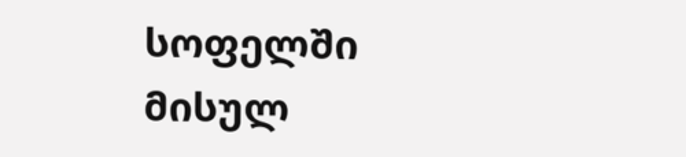სოფელში მისულ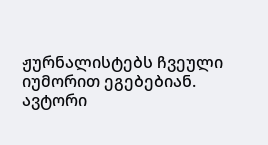ჟურნალისტებს ჩვეული იუმორით ეგებებიან.
ავტორი